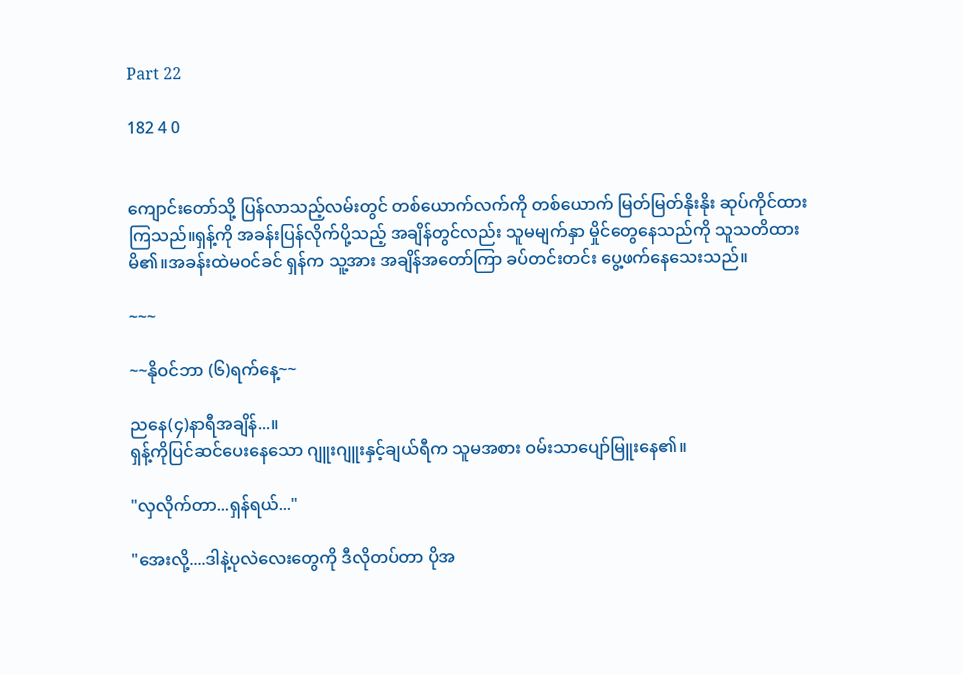Part 22

182 4 0


ကျောင်းတော်သို့ ပြန်လာသည့်လမ်းတွင် တစ်ယောက်လက်ကို တစ်ယောက် မြတ်မြတ်နိုးနိုး ဆုပ်ကိုင်ထားကြသည်။ရှန့်ကို အခန်းပြန်လိုက်ပို့သည့် အချိန်တွင်လည်း သူမမျက်နှာ မှိုင်တွေနေသည်ကို သူသတိထားမိ၏။အခန်းထဲမဝင်ခင် ရှန်က သူ့အား အချိန်အတော်ကြာ ခပ်တင်းတင်း ပွေ့ဖက်နေသေးသည်။

~~~

~~နိုဝင်ဘာ (၆)ရက်နေ့~~

ညနေ(၄)နာရီအချိန်...။
ရှန့်ကိုပြင်ဆင်ပေးနေသော ဂျူးဂျူးနှင့်ချယ်ရီက သူမအစား ဝမ်းသာပျော်မြူးနေ၏။

"လှလိုက်တာ...ရှန်ရယ်..."

"အေးလို့....ဒါနဲ့ပုလဲလေးတွေကို ဒီလိုတပ်တာ ပိုအ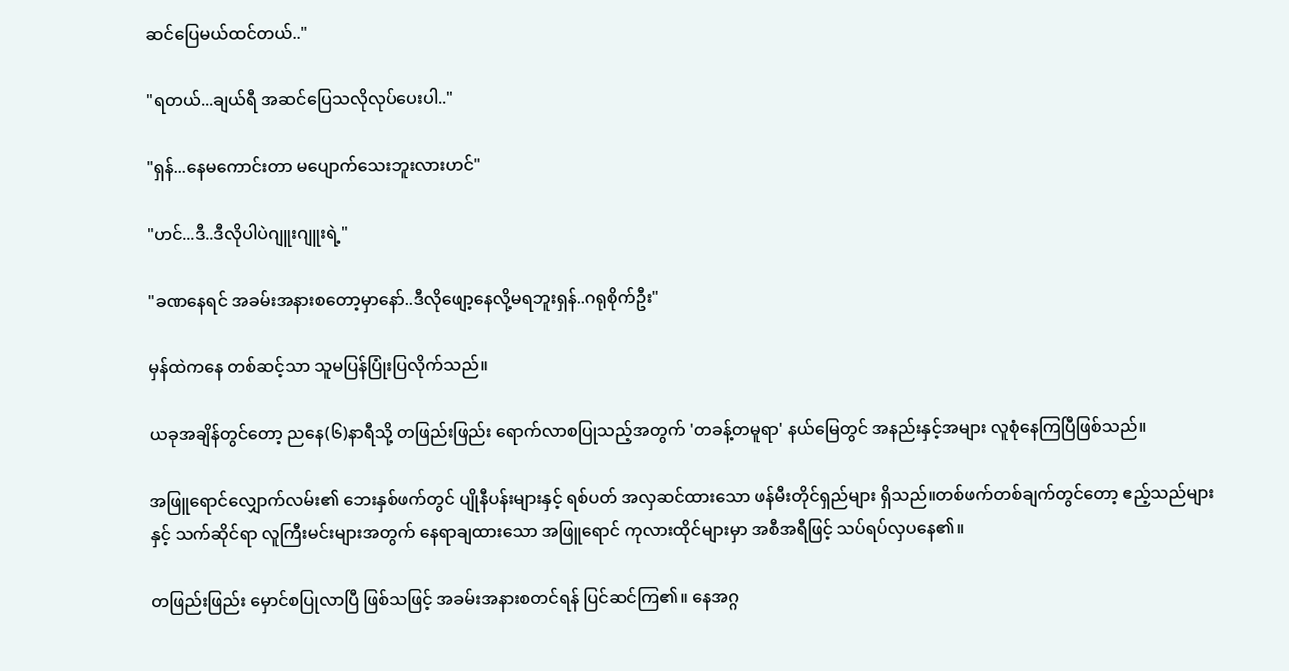ဆင်ပြေမယ်ထင်တယ်.."

"ရတယ်...ချယ်ရီ အဆင်ပြေသလိုလုပ်ပေးပါ.."

"ရှန်...နေမကောင်းတာ မပျောက်သေးဘူးလားဟင်"

"ဟင်...ဒီ..ဒီလိုပါပဲဂျူးဂျူးရဲ့"

"ခဏနေရင် အခမ်းအနားစတော့မှာနော်..ဒီလိုဖျော့နေလို့မရဘူးရှန်..ဂရုစိုက်ဦး"

မှန်ထဲကနေ တစ်ဆင့်သာ သူမပြန်ပြုံးပြလိုက်သည်။

ယခုအချိန်တွင်တော့ ညနေ(၆)နာရီသို့ တဖြည်းဖြည်း ရောက်လာစပြုသည့်အတွက် 'တခန့်တမူရာ' နယ်မြေတွင် အနည်းနှင့်အများ လူစုံနေကြပြီဖြစ်သည်။

အဖြူရောင်လျှောက်လမ်း၏ ဘေးနှစ်ဖက်တွင် ပျိုနီပန်းများနှင့် ရစ်ပတ် အလှဆင်ထားသော ဖန်မီးတိုင်ရှည်များ ရှိသည်။တစ်ဖက်တစ်ချက်တွင်တော့ ဧည့်သည်များနှင့် သက်ဆိုင်ရာ လူကြီးမင်းများအတွက် နေရာချထားသော အဖြူရောင် ကုလားထိုင်များမှာ အစီအရီဖြင့် သပ်ရပ်လှပနေ၏။

တဖြည်းဖြည်း မှောင်စပြုလာပြီ ဖြစ်သဖြင့် အခမ်းအနားစတင်ရန် ပြင်ဆင်ကြ၏။ နေအဂ္ဂ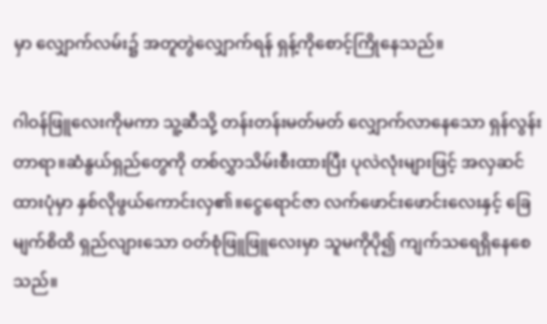မှာ လျှောက်လမ်း၌ အတူတွဲလျှောက်ရန် ရှန့်ကိုစောင့်ကြိုနေသည်။

ဂါဝန်ဖြူလေးကိုမကာ သူ့ဆီသို့ တန်းတန်းမတ်မတ် လျှောက်လာနေသော ရှန်လွန်းတာရာ။ဆံနွယ်ရှည်တွေကို တစ်လွှာသိမ်းစီးထားပြီး ပုလဲလုံးများဖြင့် အလှဆင်ထားပုံမှာ နှစ်လိုဖွယ်ကောင်းလှ၏။ငွေရောင်ဇာ လက်ဖောင်းဖောင်းလေးနှင့် ခြေမျက်စိထိ ရှည်လျားသော ဝတ်စုံဖြူဖြူလေးမှာ သူမကိုပို၍ ကျက်သရေရှိနေစေသည်။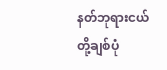နတ်ဘုရားငယ်တို့ချစ်ပုံ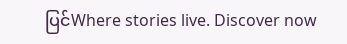ပြင်Where stories live. Discover now